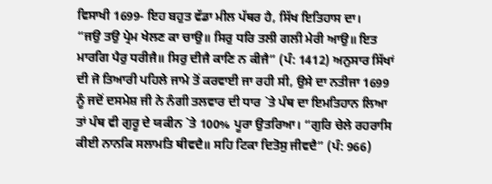ਵਿਸਾਖੀ 1699- ਇਹ ਬਹੁਤ ਵੱਡਾ ਮੀਲ ਪੱਥਰ ਹੈ, ਸਿੱਖ ਇਤਿਹਾਸ ਦਾ।
“ਜਉ ਤਉ ਪ੍ਰੇਮ ਖੇਲਣ ਕਾ ਚਾਉ॥ ਸਿਰੁ ਧਰਿ ਤਲੀ ਗਲੀ ਮੇਰੀ ਆਉ॥ ਇਤ ਮਾਰਗਿ ਪੈਰੁ ਧਰੀਜੈ॥ ਸਿਰੁ ਦੀਜੈ ਕਾਣਿ ਨ ਕੀਜੈ” (ਪੰ: 1412) ਅਨੁਸਾਰ ਸਿੱਖਾਂ ਦੀ ਜੋ ਤਿਆਰੀ ਪਹਿਲੇ ਜਾਮੇ ਤੋਂ ਕਰਵਾਈ ਜਾ ਰਹੀ ਸੀ, ਉਸੇ ਦਾ ਨਤੀਜਾ 1699 ਨੂੰ ਜਦੋਂ ਦਸਮੇਸ਼ ਜੀ ਨੇ ਨੰਗੀ ਤਲਵਾਰ ਦੀ ਧਾਰ `ਤੇ ਪੰਥ ਦਾ ਇਮਤਿਹਾਨ ਲਿਆ ਤਾਂ ਪੰਥ ਵੀ ਗੁਰੂ ਦੇ ਯਕੀਨ `ਤੇ 100% ਪੂਰਾ ਉਤਰਿਆ। “ਗੁਰਿ ਚੇਲੇ ਰਹਰਾਸਿ ਕੀਈ ਨਾਨਕਿ ਸਲਾਮਤਿ ਥੀਵਦੈ॥ ਸਹਿ ਟਿਕਾ ਦਿਤੋਸੁ ਜੀਵਦੈ” (ਪੰ: 966)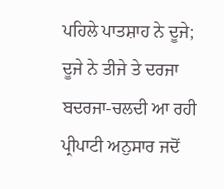ਪਹਿਲੇ ਪਾਤਸ਼ਾਹ ਨੇ ਦੂਜੇ; ਦੂਜੇ ਨੇ ਤੀਜੇ ਤੇ ਦਰਜਾ ਬਦਰਜਾ-ਚਲਦੀ ਆ ਰਹੀ ਪ੍ਰੀਪਾਟੀ ਅਨੁਸਾਰ ਜਦੋਂ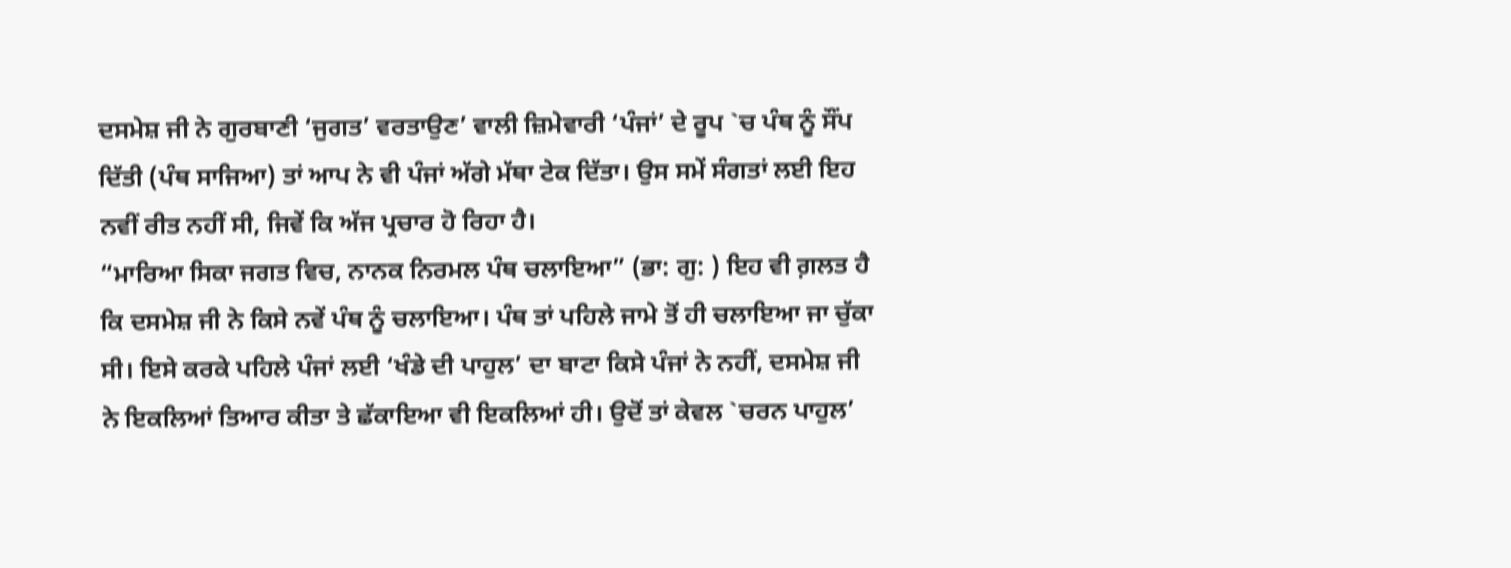ਦਸਮੇਸ਼ ਜੀ ਨੇ ਗੁਰਬਾਣੀ ‘ਜੁਗਤ’ ਵਰਤਾਉਣ’ ਵਾਲੀ ਜ਼ਿਮੇਵਾਰੀ ‘ਪੰਜਾਂ’ ਦੇ ਰੂਪ `ਚ ਪੰਥ ਨੂੰ ਸੌਂਪ ਦਿੱਤੀ (ਪੰਥ ਸਾਜਿਆ) ਤਾਂ ਆਪ ਨੇ ਵੀ ਪੰਜਾਂ ਅੱਗੇ ਮੱਥਾ ਟੇਕ ਦਿੱਤਾ। ਉਸ ਸਮੇਂ ਸੰਗਤਾਂ ਲਈ ਇਹ ਨਵੀਂ ਰੀਤ ਨਹੀਂ ਸੀ, ਜਿਵੇਂ ਕਿ ਅੱਜ ਪ੍ਰਚਾਰ ਹੋ ਰਿਹਾ ਹੈ।
“ਮਾਰਿਆ ਸਿਕਾ ਜਗਤ ਵਿਚ, ਨਾਨਕ ਨਿਰਮਲ ਪੰਥ ਚਲਾਇਆ” (ਭਾ: ਗੁ: ) ਇਹ ਵੀ ਗ਼ਲਤ ਹੈ ਕਿ ਦਸਮੇਸ਼ ਜੀ ਨੇ ਕਿਸੇ ਨਵੇਂ ਪੰਥ ਨੂੰ ਚਲਾਇਆ। ਪੰਥ ਤਾਂ ਪਹਿਲੇ ਜਾਮੇ ਤੋਂ ਹੀ ਚਲਾਇਆ ਜਾ ਚੁੱਕਾ ਸੀ। ਇਸੇ ਕਰਕੇ ਪਹਿਲੇ ਪੰਜਾਂ ਲਈ ‘ਖੰਡੇ ਦੀ ਪਾਹੁਲ’ ਦਾ ਬਾਟਾ ਕਿਸੇ ਪੰਜਾਂ ਨੇ ਨਹੀਂ, ਦਸਮੇਸ਼ ਜੀ ਨੇ ਇਕਲਿਆਂ ਤਿਆਰ ਕੀਤਾ ਤੇ ਛੱਕਾਇਆ ਵੀ ਇਕਲਿਆਂ ਹੀ। ਉਦੋਂ ਤਾਂ ਕੇਵਲ `ਚਰਨ ਪਾਹੁਲ’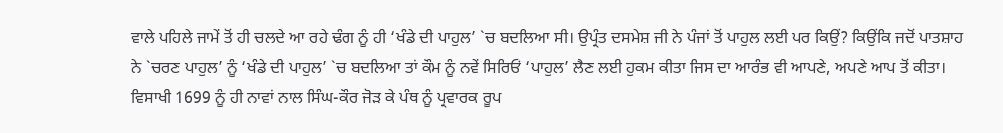ਵਾਲੇ ਪਹਿਲੇ ਜਾਮੇਂ ਤੋਂ ਹੀ ਚਲਦੇ ਆ ਰਹੇ ਢੰਗ ਨੂੰ ਹੀ ‘ਖੰਡੇ ਦੀ ਪਾਹੁਲ’ `ਚ ਬਦਲਿਆ ਸੀ। ਉਪ੍ਰੰਤ ਦਸਮੇਸ਼ ਜੀ ਨੇ ਪੰਜਾਂ ਤੋਂ ਪਾਹੁਲ ਲਈ ਪਰ ਕਿਉਂ? ਕਿਉਂਕਿ ਜਦੋਂ ਪਾਤਸ਼ਾਹ ਨੇ `ਚਰਣ ਪਾਹੁਲ’ ਨੂੰ ‘ਖੰਡੇ ਦੀ ਪਾਹੁਲ’ `ਚ ਬਦਲਿਆ ਤਾਂ ਕੌਮ ਨੂੰ ਨਵੇਂ ਸਿਰਿਓਂ ‘ਪਾਹੁਲ’ ਲੈਣ ਲਈ ਹੁਕਮ ਕੀਤਾ ਜਿਸ ਦਾ ਆਰੰਭ ਵੀ ਆਪਣੇ, ਅਪਣੇ ਆਪ ਤੋਂ ਕੀਤਾ। ਵਿਸਾਖੀ 1699 ਨੂੰ ਹੀ ਨਾਵਾਂ ਨਾਲ ਸਿੰਘ-ਕੌਰ ਜੋੜ ਕੇ ਪੰਥ ਨੂੰ ਪ੍ਰਵਾਰਕ ਰੂਪ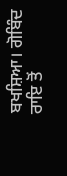ਬਖਸ਼ਿਆ। ਗੋਬਿੰਦ ਰਾਇ ਤੋਂ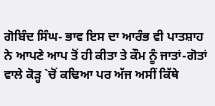ਗੋਬਿੰਦ ਸਿੰਘ- ਭਾਵ ਇਸ ਦਾ ਆਰੰਭ ਵੀ ਪਾਤਸ਼ਾਹ ਨੇ ਆਪਣੇ ਆਪ ਤੋਂ ਹੀ ਕੀਤਾ ਤੇ ਕੌਮ ਨੂੰ ਜਾਤਾਂ-ਗੋਤਾਂ ਵਾਲੇ ਕੋੜ੍ਹ `ਚੋਂ ਕਢਿਆ ਪਰ ਅੱਜ ਅਸੀਂ ਕਿੱਥੇ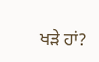ਖੜੇ ਹਾਂ?